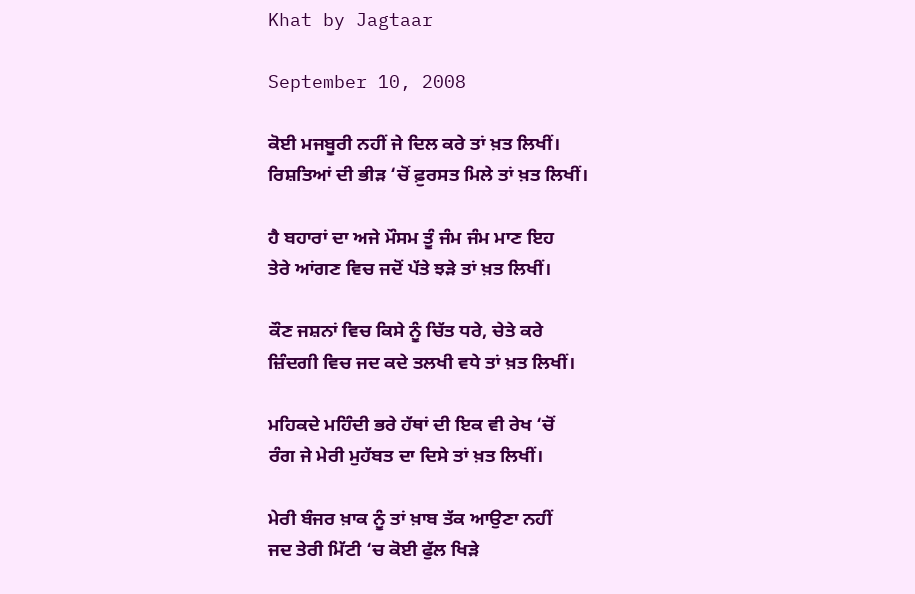Khat by Jagtaar

September 10, 2008

ਕੋਈ ਮਜਬੂਰੀ ਨਹੀਂ ਜੇ ਦਿਲ ਕਰੇ ਤਾਂ ਖ਼ਤ ਲਿਖੀਂ।
ਰਿਸ਼ਤਿਆਂ ਦੀ ਭੀੜ ‘ਚੋਂ ਫ਼ੁਰਸਤ ਮਿਲੇ ਤਾਂ ਖ਼ਤ ਲਿਖੀਂ।

ਹੈ ਬਹਾਰਾਂ ਦਾ ਅਜੇ ਮੌਸਮ ਤੂੰ ਜੰਮ ਜੰਮ ਮਾਣ ਇਹ
ਤੇਰੇ ਆਂਗਣ ਵਿਚ ਜਦੋਂ ਪੱਤੇ ਝੜੇ ਤਾਂ ਖ਼ਤ ਲਿਖੀਂ।

ਕੌਣ ਜਸ਼ਨਾਂ ਵਿਚ ਕਿਸੇ ਨੂੰ ਚਿੱਤ ਧਰੇ, ਚੇਤੇ ਕਰੇ
ਜ਼ਿੰਦਗੀ ਵਿਚ ਜਦ ਕਦੇ ਤਲਖੀ ਵਧੇ ਤਾਂ ਖ਼ਤ ਲਿਖੀਂ।

ਮਹਿਕਦੇ ਮਹਿੰਦੀ ਭਰੇ ਹੱਥਾਂ ਦੀ ਇਕ ਵੀ ਰੇਖ ‘ਚੋਂ
ਰੰਗ ਜੇ ਮੇਰੀ ਮੁਹੱਬਤ ਦਾ ਦਿਸੇ ਤਾਂ ਖ਼ਤ ਲਿਖੀਂ।

ਮੇਰੀ ਬੰਜਰ ਖ਼ਾਕ ਨੂੰ ਤਾਂ ਖ਼ਾਬ ਤੱਕ ਆਉਣਾ ਨਹੀਂ
ਜਦ ਤੇਰੀ ਮਿੱਟੀ ‘ਚ ਕੋਈ ਫੁੱਲ ਖਿੜੇ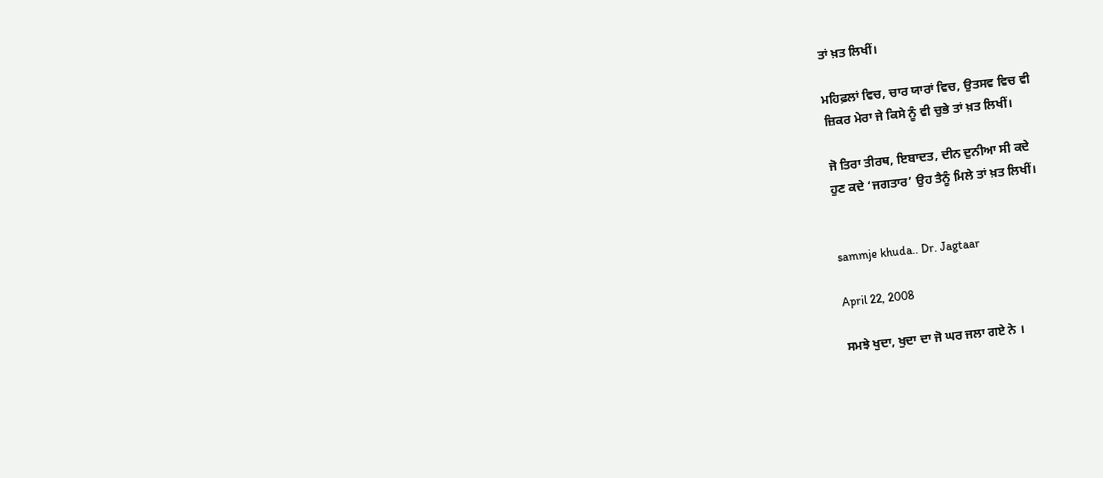ਤਾਂ ਖ਼ਤ ਲਿਖੀਂ।

ਮਹਿਫ਼ਲਾਂ ਵਿਚ, ਚਾਰ ਯਾਰਾਂ ਵਿਚ, ਉਤਸਵ ਵਿਚ ਵੀ
ਜ਼ਿਕਰ ਮੇਰਾ ਜੇ ਕਿਸੇ ਨੂੰ ਵੀ ਚੁਭੇ ਤਾਂ ਖ਼ਤ ਲਿਖੀਂ।

ਜੋ ਤਿਰਾ ਤੀਰਥ, ਇਬਾਦਤ, ਦੀਨ ਦੁਨੀਆ ਸੀ ਕਦੇ
ਹੁਣ ਕਦੇ ‘ਜਗਤਾਰ’ ਉਹ ਤੈਨੂੰ ਮਿਲੇ ਤਾਂ ਖ਼ਤ ਲਿਖੀਂ।


sammje khuda.. Dr. Jagtaar

April 22, 2008

ਸਮਝੇ ਖੁਦਾ, ਖੁਦਾ ਦਾ ਜੋ ਘਰ ਜਲਾ ਗਏ ਨੇ ।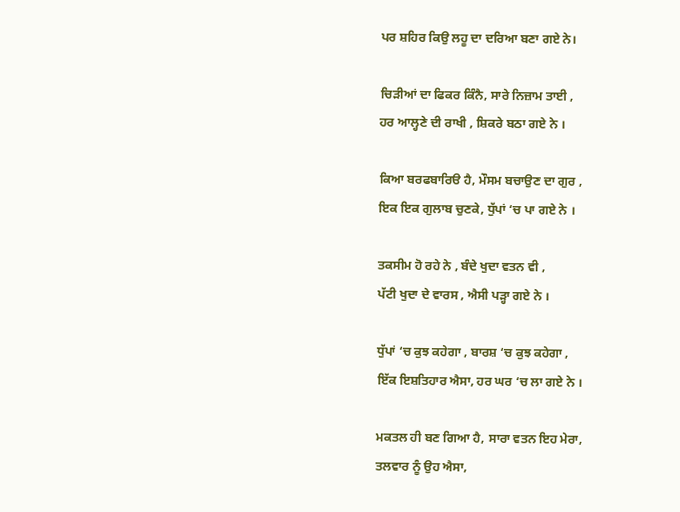ਪਰ ਸ਼ਹਿਰ ਕਿਉ ਲਹੂ ਦਾ ਦਰਿਆ ਬਣਾ ਗਏ ਨੇ।

ਚਿੜੀਆਂ ਦਾ ਫਿਕਰ ਕਿੰਨੈ, ਸਾਰੇ ਨਿਜ਼ਾਮ ਤਾਈ ,
ਹਰ ਆਲ੍ਹਣੇ ਦੀ ਰਾਖੀ , ਸ਼ਿਕਰੇ ਬਠਾ ਗਏ ਨੇ ।

ਕਿਆ ਬਰਫਬਾਰਿੳ ਹੈ, ਮੌਸਮ ਬਚਾਉਣ ਦਾ ਗੁਰ ,
ਇਕ ਇਕ ਗੁਲਾਬ ਚੁਣਕੇ, ਧੁੱਪਾਂ ‘ਚ ਪਾ ਗਏ ਨੇ ।

ਤਕਸੀਮ ਹੋ ਰਹੇ ਨੇ , ਬੰਦੇ ਖੁਦਾ ਵਤਨ ਵੀ ,
ਪੱਟੀ ਖੁਦਾ ਦੇ ਵਾਰਸ , ਐਸੀ ਪੜ੍ਹਾ ਗਏ ਨੇ ।

ਧੁੱਪਾਂ ‘ਚ ਕੁਝ ਕਹੇਗਾ , ਬਾਰਸ਼ ‘ਚ ਕੁਝ ਕਹੇਗਾ ,
ਇੱਕ ਇਸ਼ਤਿਹਾਰ ਐਸਾ, ਹਰ ਘਰ ‘ਚ ਲਾ ਗਏ ਨੇ ।

ਮਕਤਲ ਹੀ ਬਣ ਗਿਆ ਹੈ, ਸਾਰਾ ਵਤਨ ਇਹ ਮੇਰਾ,
ਤਲਵਾਰ ਨੂੰ ਉਹ ਐਸਾ,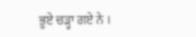ਭੂਏ ਚੜ੍ਹਾ ਗਏ ਨੇ ।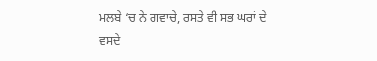ਮਲਬੇ ‘ਚ ਨੇ ਗਵਾਚੇ, ਰਸਤੇ ਵੀ ਸਭ ਘਰਾਂ ਦੇ
ਵਸਦੇ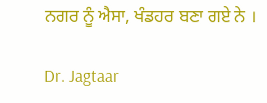ਨਗਰ ਨੂੰ ਐਸਾ, ਖੰਡਹਰ ਬਣਾ ਗਏ ਨੇ ।

Dr. Jagtaar